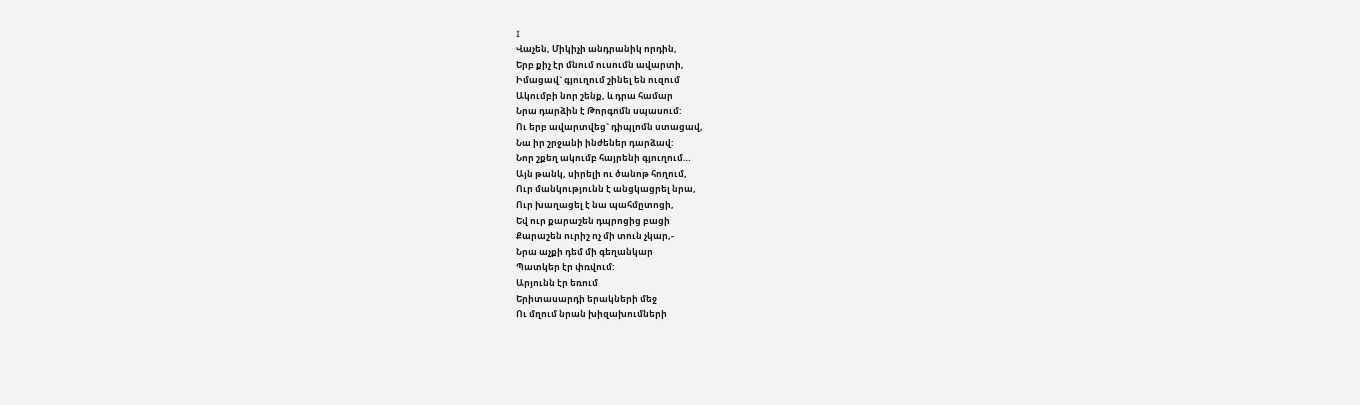I
Վաչեն, Միկիչի անդրանիկ որդին,
Երբ քիչ էր մնում ուսումն ավարտի,
Իմացավ` գյուղում շինել են ուզում
Ակումբի նոր շենք, և դրա համար
Նրա դարձին է Թորգոմն սպասում:
Ու երբ ավարտվեց` դիպլոմն ստացավ,
Նա իր շրջանի ինժեներ դարձավ:
Նոր շքեղ ակումբ հայրենի գյուղում…
Այն թանկ, սիրելի ու ծանոթ հողում,
Ուր մանկությունն է անցկացրել նրա,
Ուր խաղացել է նա պահմըտոցի,
Եվ ուր քարաշեն դպրոցից բացի
Քարաշեն ուրիշ ոչ մի տուն չկար,-
Նրա աչքի դեմ մի գեղանկար
Պատկեր էր փռվում:
Արյունն էր եռում
Երիտասարդի երակների մեջ
Ու մղում նրան խիզախումների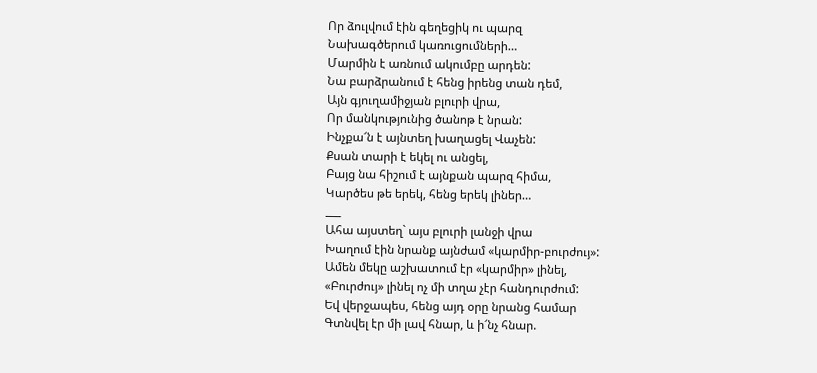Որ ձուլվում էին գեղեցիկ ու պարզ
Նախագծերում կառուցումների…
Մարմին է առնում ակումբը արդեն:
Նա բարձրանում է հենց իրենց տան դեմ,
Այն գյուղամիջյան բլուրի վրա,
Որ մանկությունից ծանոթ է նրան:
Ինչքա՜ն է այնտեղ խաղացել Վաչեն:
Քսան տարի է եկել ու անցել,
Բայց նա հիշում է այնքան պարզ հիմա,
Կարծես թե երեկ, հենց երեկ լիներ…
___
Ահա այստեղ` այս բլուրի լանջի վրա
Խաղում էին նրանք այնժամ «կարմիր-բուրժույ»:
Ամեն մեկը աշխատում էր «կարմիր» լինել,
«Բուրժույ» լինել ոչ մի տղա չէր հանդուրժում:
Եվ վերջապես, հենց այդ օրը նրանց համար
Գտնվել էր մի լավ հնար, և ի՜նչ հնար.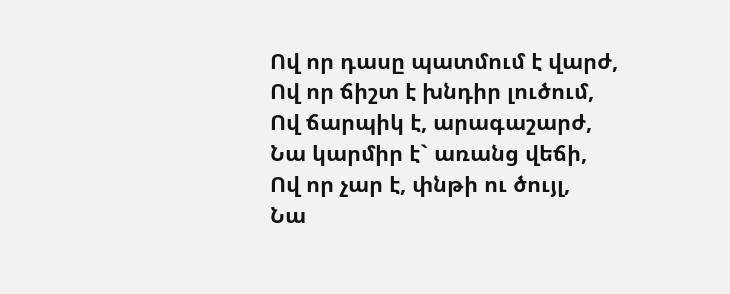Ով որ դասը պատմում է վարժ,
Ով որ ճիշտ է խնդիր լուծում,
Ով ճարպիկ է, արագաշարժ,
Նա կարմիր է` առանց վեճի,
Ով որ չար է, փնթի ու ծույլ,
Նա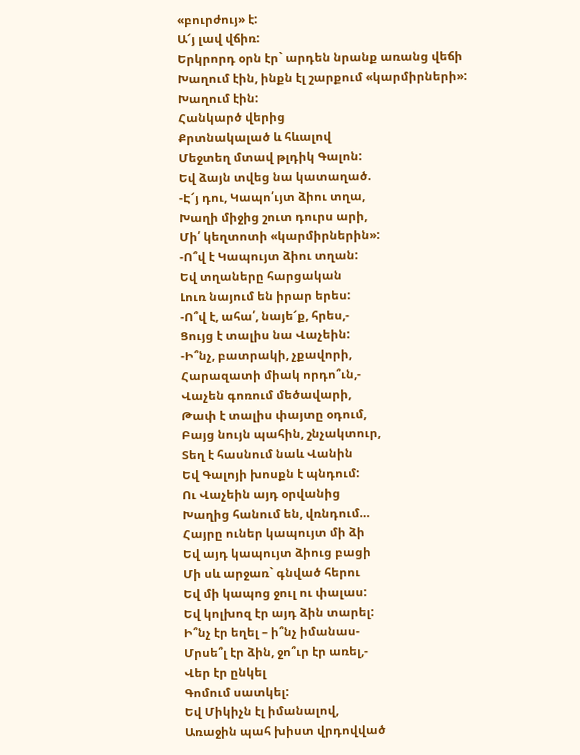«բուրժույ» է:
Ա՜յ լավ վճիռ:
Երկրորդ օրն էր` արդեն նրանք առանց վեճի
Խաղում էին, ինքն էլ շարքում «կարմիրների»:
Խաղում էին:
Հանկարծ վերից
Քրտնակալած և հևալով
Մեջտեղ մտավ թլդիկ Գալոն:
Եվ ձայն տվեց նա կատաղած.
-Է՜յ դու, Կապո՛ւյտ ձիու տղա,
Խաղի միջից շուտ դուրս արի,
Մի՛ կեղտոտի «կարմիրներին»:
-Ո՞վ է Կապույտ ձիու տղան:
Եվ տղաները հարցական
Լուռ նայում են իրար երես:
-Ո՞վ է, ահա՛, նայե՜ք, հրես,-
Ցույց է տալիս նա Վաչեին:
-Ի՞նչ, բատրակի, չքավորի,
Հարազատի միակ որդո՞ւն,-
Վաչեն գոռում մեծավարի,
Թափ է տալիս փայտը օդում,
Բայց նույն պահին, շնչակտուր,
Տեղ է հասնում նաև Վանին
Եվ Գալոյի խոսքն է պնդում:
Ու Վաչեին այդ օրվանից
Խաղից հանում են, վռնդում…
Հայրը ուներ կապույտ մի ձի
Եվ այդ կապույտ ձիուց բացի
Մի սև արջառ` գնված հերու
Եվ մի կապոց ջուլ ու փալաս:
Եվ կոլխոզ էր այդ ձին տարել:
Ի՞նչ էր եղել – ի՞նչ իմանաս-
Մրսե՞լ էր ձին, ջո՞ւր էր առել,-
Վեր էր ընկել
Գոմում սատկել:
Եվ Միկիչն էլ իմանալով,
Առաջին պահ խիստ վրդովված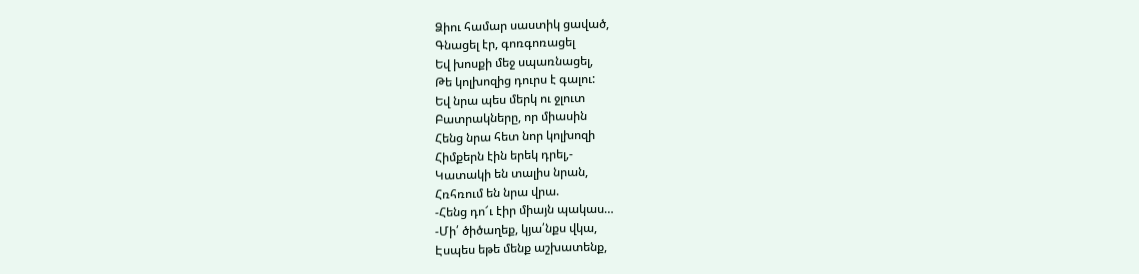Ձիու համար սաստիկ ցաված,
Գնացել էր, գոռգոռացել
Եվ խոսքի մեջ սպառնացել,
Թե կոլխոզից դուրս է գալու:
Եվ նրա պես մերկ ու ջլուտ
Բատրակները, որ միասին
Հենց նրա հետ նոր կոլխոզի
Հիմքերն էին երեկ դրել,-
Կատակի են տալիս նրան,
Հռհռում են նրա վրա.
-Հենց դո՜ւ էիր միայն պակաս…
-Մի՛ ծիծաղեք, կյա՛նքս վկա,
Էսպես եթե մենք աշխատենք,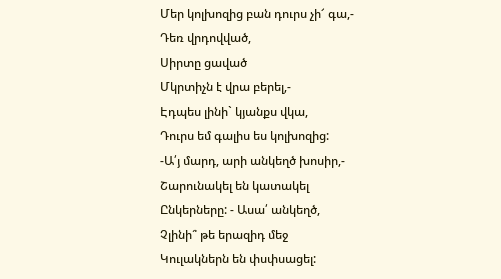Մեր կոլխոզից բան դուրս չի՜ գա,-
Դեռ վրդովված,
Սիրտը ցաված
Մկրտիչն է վրա բերել,-
Էդպես լինի` կյանքս վկա,
Դուրս եմ գալիս ես կոլխոզից:
-Ա՛յ մարդ, արի անկեղծ խոսիր,-
Շարունակել են կատակել
Ընկերները: - Ասա՛ անկեղծ,
Չլինի՞ թե երազիդ մեջ
Կուլակներն են փսփսացել: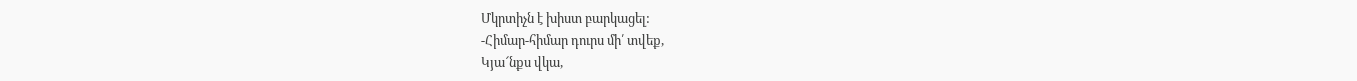Մկրտիչն է խիստ բարկացել:
-Հիմար-հիմար դուրս մի՛ տվեք,
Կյա՜նքս վկա,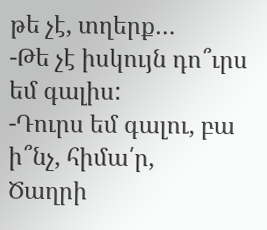թե չէ, տղերք…
-Թե չէ իսկույն դո՞ւրս եմ գալիս:
-Դուրս եմ գալու, բա ի՞նչ, հիմա՛ր,
Ծաղրի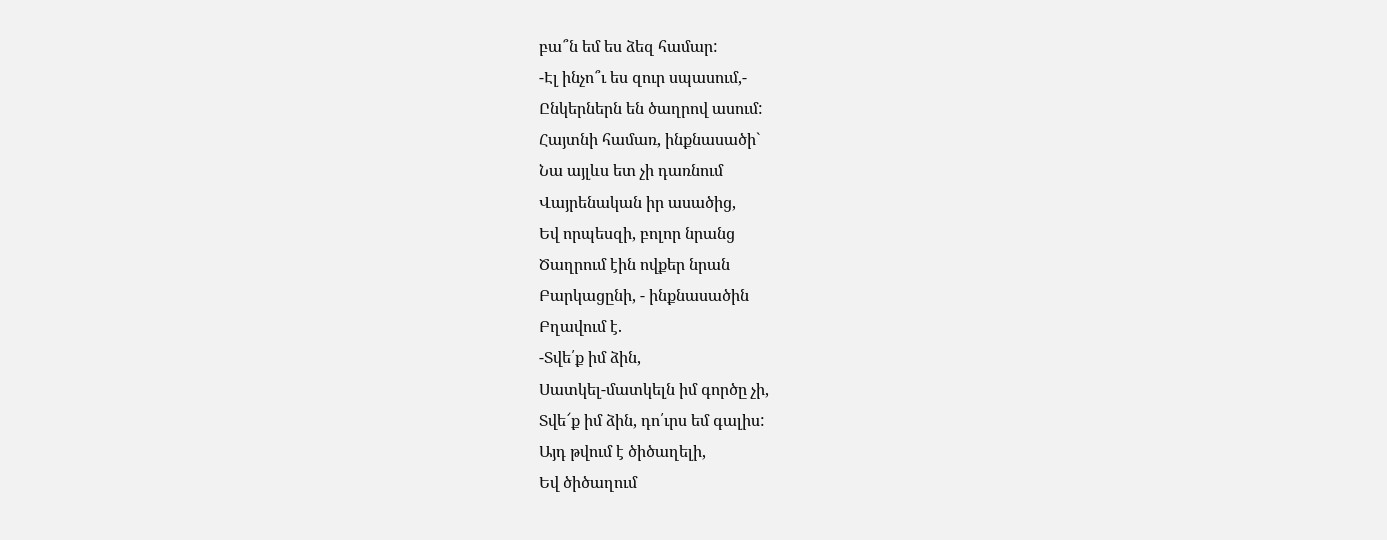բա՞ն եմ ես ձեզ համար:
-Էլ ինչո՞ւ ես զուր սպասում,-
Ընկերներն են ծաղրով ասում:
Հայտնի համառ, ինքնասածի`
Նա այլևս ետ չի դառնում
Վայրենական իր ասածից,
Եվ որպեսզի, բոլոր նրանց
Ծաղրում էին ովքեր նրան
Բարկացընի, - ինքնասածին
Բղավում է.
-Տվե՛ք իմ ձին,
Սատկել-մատկելն իմ գործը չի,
Տվե՜ք իմ ձին, դո՛ւրս եմ գալիս:
Այդ թվում է ծիծաղելի,
Եվ ծիծաղում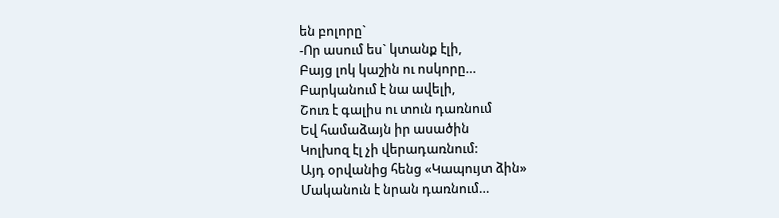են բոլորը`
-Որ ասում ես` կտանք էլի,
Բայց լոկ կաշին ու ոսկորը…
Բարկանում է նա ավելի,
Շուռ է գալիս ու տուն դառնում
Եվ համաձայն իր ասածին
Կոլխոզ էլ չի վերադառնում:
Այդ օրվանից հենց «Կապույտ ձին»
Մականուն է նրան դառնում…